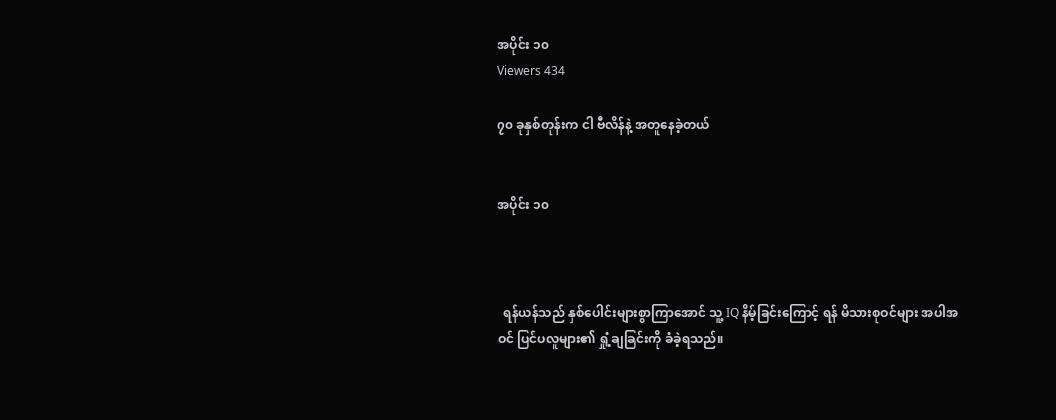အပိုင်း ၁၀
Viewers 434

၇၀ ခုနှစ်တုန်းက ငါ ဗီလိန်နဲ့ အတူနေခဲ့တယ်


အပိုင်း ၁၀



  ရန်ယန်သည် နှစ်ပေါင်းများစွာကြာအောင် သူ့ IQ နိမ့်ခြင်းကြောင့် ရန် မိသားစုဝင်များ အပါအဝင် ပြင်ပလူများ၏ ရှုံ့ချခြင်းကို ခံခဲ့ရသည်။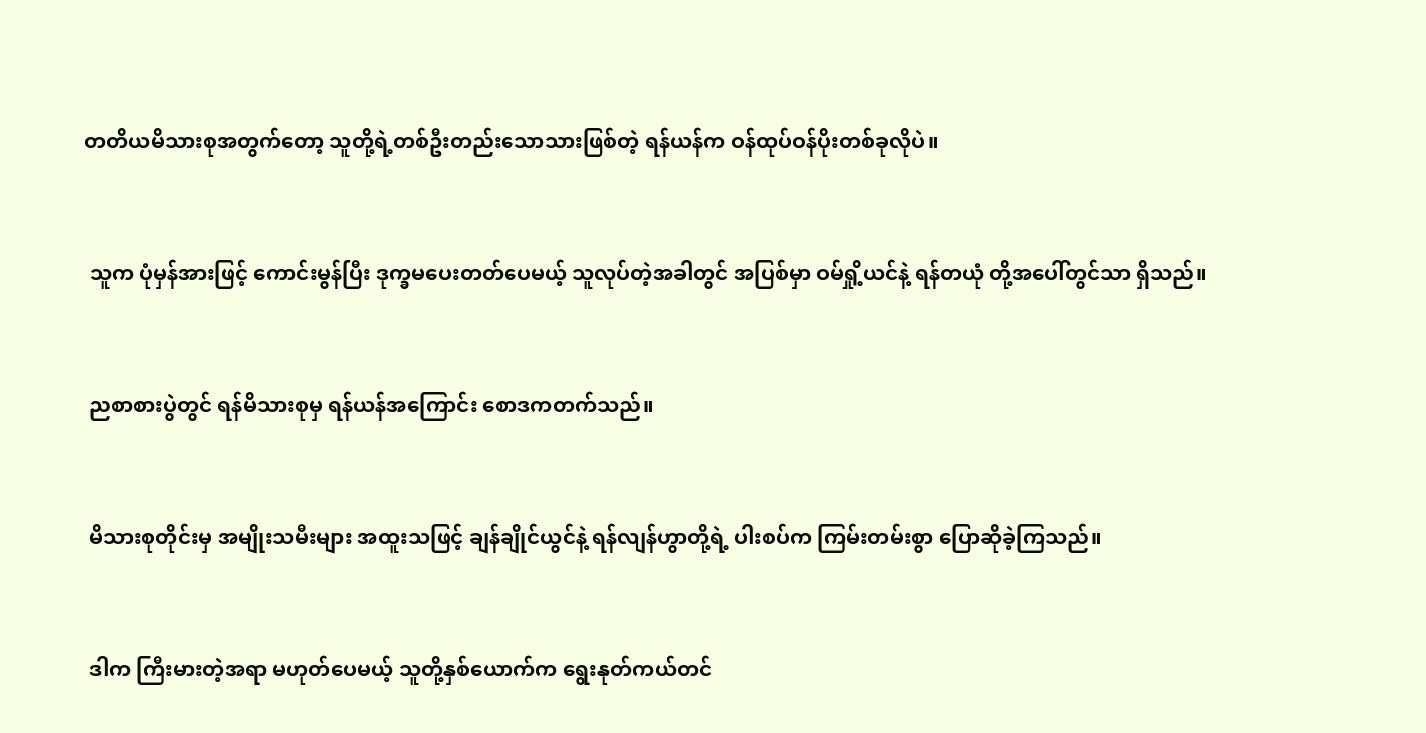တတိယမိသားစုအတွက်တော့ သူတို့ရဲ့တစ်ဦးတည်းသောသားဖြစ်တဲ့ ရန်ယန်က ဝန်ထုပ်ဝန်ပိုးတစ်ခုလိုပဲ။



 သူက ပုံမှန်အားဖြင့် ကောင်းမွန်ပြီး ဒုက္ခမပေးတတ်ပေမယ့် သူလုပ်တဲ့အခါတွင် အပြစ်မှာ ဝမ်ရှို့ယင်နဲ့ ရန်တယုံ တို့အပေါ်တွင်သာ ရှိသည်။



 ညစာစားပွဲတွင် ရန်မိသားစုမှ ရန်ယန်အကြောင်း စောဒကတက်သည်။



 မိသားစုတိုင်းမှ အမျိုးသမီးများ အထူးသဖြင့် ချန်ချိုင်ယွင်နဲ့ ရန်လျန်ဟွာတို့ရဲ့ ပါးစပ်က ကြမ်းတမ်းစွာ ပြောဆိုခဲ့ကြသည်။



 ဒါက ကြီးမားတဲ့အရာ မဟုတ်ပေမယ့် သူတို့နှစ်ယောက်က ရွေးနုတ်ကယ်တင်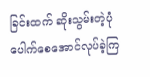ခြင်းထက် ဆိုးသွမ်းတဲ့ပုံပေါက်စေအောင်လုပ်ခဲ့ကြ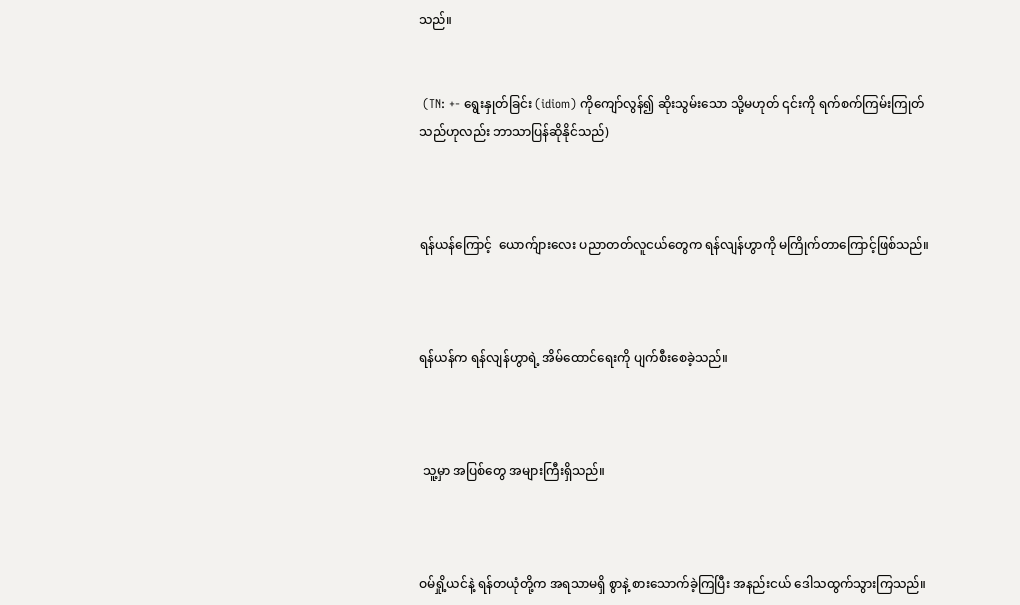သည်။


 (TN: +- ရွေးနှုတ်ခြင်း (idiom) ကိုကျော်လွန်၍ ဆိုးသွမ်းသော သို့မဟုတ် ၎င်းကို ရက်စက်ကြမ်းကြုတ်သည်ဟုလည်း ဘာသာပြန်ဆိုနိုင်သည်)



ရန်ယန်ကြောင့်  ယောက်ျားလေး ပညာတတ်လူငယ်တွေက ရန်လျန်ဟွာကို မကြိုက်တာကြောင့်ဖြစ်သည်။



ရန်ယန်က ရန်လျန်ဟွာရဲ့ အိမ်ထောင်ရေးကို ပျက်စီးစေခဲ့သည်။



 သူ့မှာ အပြစ်တွေ အများကြီးရှိသည်။



ဝမ်ရှို့ယင်နဲ့ ရန်တယုံတို့က အရသာမရှိ စွာနဲ့ စားသောက်ခဲ့ကြပြီး အနည်းငယ် ဒေါသထွက်သွားကြသည်။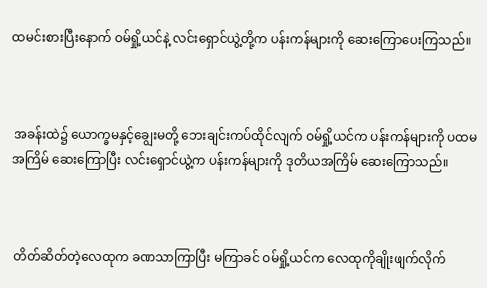ထမင်းစားပြီးနောက် ဝမ်ရှို့ယင်နဲ့ လင်းရှောင်ယွဲ့တို့က ပန်းကန်များကို ဆေးကြောပေးကြသည်။



 အခန်းထဲ၌ ယောက္ခမနှင့်ချွေးမတို့ ဘေးချင်းကပ်ထိုင်လျက် ဝမ်ရှို့ယင်က ပန်းကန်များကို ပထမအကြိမ် ဆေးကြောပြီး လင်းရှောင်ယွဲ့က ပန်းကန်များကို ဒုတိယအကြိမ် ဆေးကြောသည်။



 တိတ်ဆိတ်တဲ့လေထုက ခဏသာကြာပြီး မကြာခင် ဝမ်ရှို့ယင်က လေထုကိုချိုးဖျက်လိုက်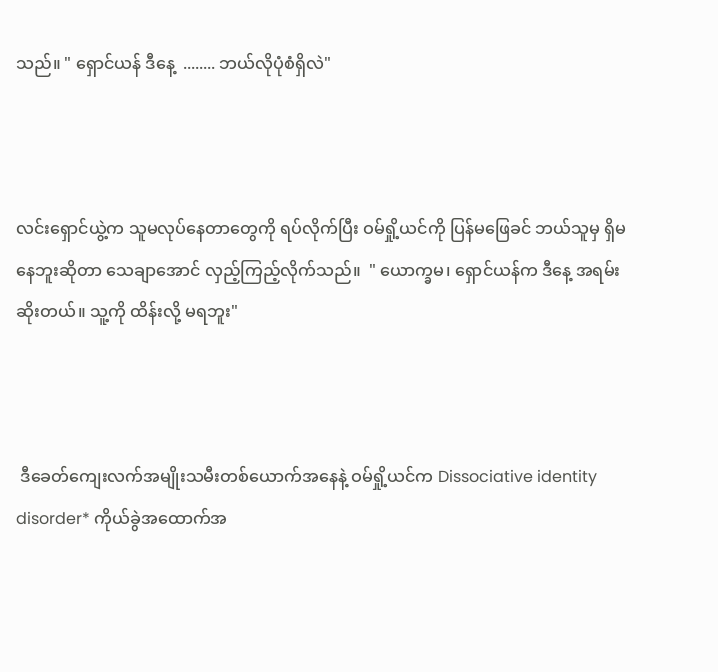သည်။ " ရှောင်ယန် ဒီနေ့  ........ ဘယ်လိုပုံစံရှိလဲ"



လင်းရှောင်ယွဲ့က သူမလုပ်နေတာတွေကို ရပ်လိုက်ပြီး ဝမ်ရှို့ယင်ကို ပြန်မဖြေခင် ဘယ်သူမှ ရှိမနေဘူးဆိုတာ သေချာအောင် လှည့်ကြည့်လိုက်သည်။  " ယောက္ခမ၊ ရှောင်ယန်က ဒီနေ့ အရမ်းဆိုးတယ်။ သူ့ကို ထိန်းလို့ မရဘူး"



 ဒီခေတ်ကျေးလက်အမျိုးသမီးတစ်ယောက်အနေနဲ့ ဝမ်ရှို့ယင်က Dissociative identity disorder* ကိုယ်ခွဲအထောက်အ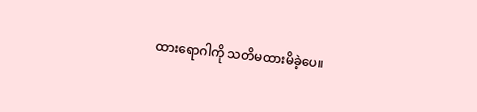ထားရောဂါကို သတိမထားမိခဲ့ပေ။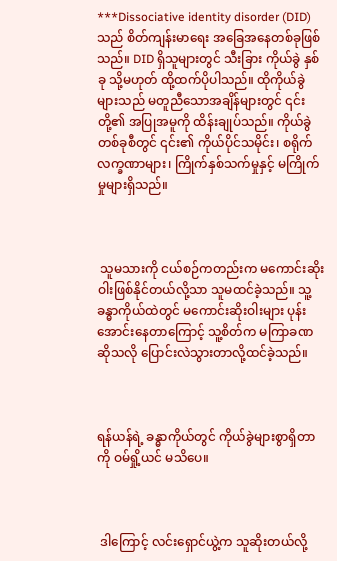***Dissociative identity disorder (DID) သည် စိတ်ကျန်းမာရေး အခြေအနေတစ်ခုဖြစ်သည်။ DID ရှိသူများတွင် သီးခြား ကိုယ်ခွဲ နှစ်ခု သို့မဟုတ် ထို့ထက်ပိုပါသည်။ ထိုကိုယ်ခွဲများသည် မတူညီသောအချိန်များတွင် ၎င်းတို့၏ အပြုအမူကို ထိန်းချုပ်သည်။ ကိုယ်ခွဲတစ်ခုစီတွင် ၎င်း၏ ကိုယ်ပိုင်သမိုင်း၊ စရိုက်လက္ခဏာများ၊ ကြိုက်နှစ်သက်မှုနှင့် မကြိုက်မှုများရှိသည်။



 သူမသားကို ငယ်စဉ်ကတည်းက မကောင်းဆိုးဝါးဖြစ်နိုင်တယ်လို့သာ သူမထင်ခဲ့သည်။ သူ့ခန္ဓာကိုယ်ထဲတွင် မကောင်းဆိုးဝါးများ ပုန်းအောင်းနေတာကြောင့် သူ့စိတ်က မကြာခဏဆိုသလို ပြောင်းလဲသွားတာလို့ထင်ခဲ့သည်။



ရန်ယန်ရဲ့ ခန္ဓာကိုယ်တွင် ကိုယ်ခွဲများစွာရှိတာကို ဝမ်ရှို့ယင် မသိပေ။



 ဒါကြောင့် လင်းရှောင်ယွဲ့က သူဆိုးတယ်လို့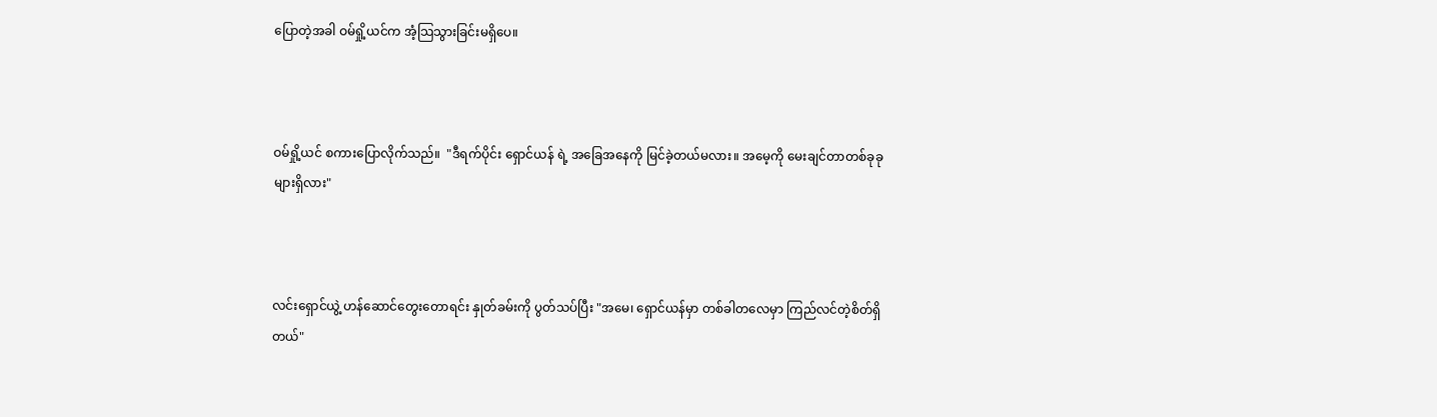ပြောတဲ့အခါ ဝမ်ရှို့ယင်က အံ့သြသွားခြင်းမရှိပေ။



ဝမ်ရှို့ယင် စကားပြောလိုက်သည်။  "ဒီရက်ပိုင်း ရှောင်ယန် ရဲ့ အခြေအနေကို မြင်ခဲ့တယ်မလား။ အမေ့ကို မေးချင်တာတစ်ခုခုများရှိလား"



လင်းရှောင်ယွဲ့ ဟန်ဆောင်တွေးတောရင်း နှုတ်ခမ်းကို ပွတ်သပ်ပြီး "အမေ၊ ရှောင်ယန်မှာ တစ်ခါတလေမှာ ကြည်လင်တဲ့စိတ်ရှိတယ်"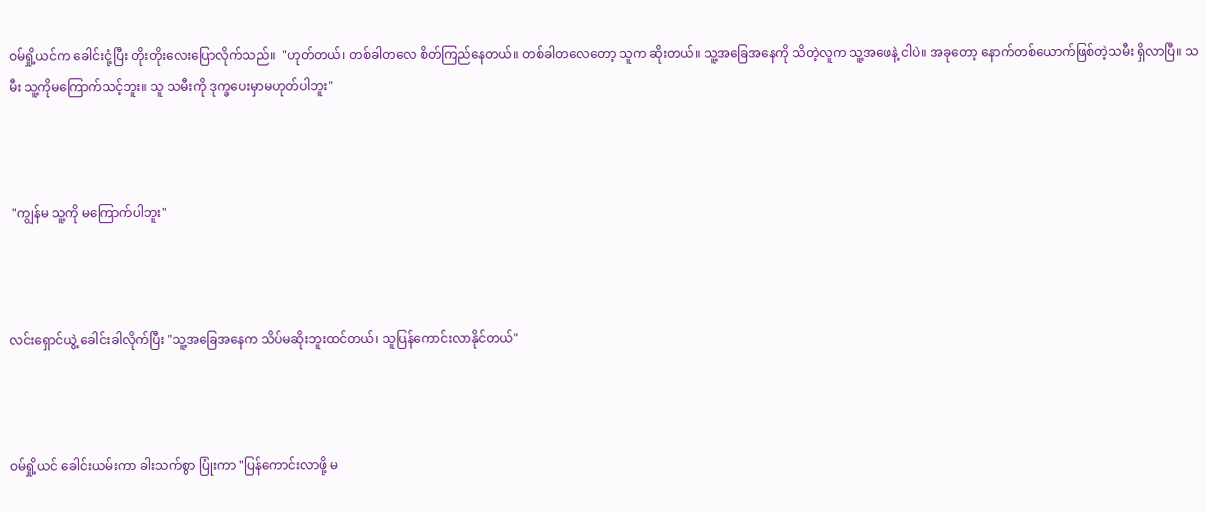ဝမ်ရှို့ယင်က ခေါင်းငုံ့ပြီး တိုးတိုးလေးပြောလိုက်သည်။  "ဟုတ်တယ်၊ တစ်ခါတလေ စိတ်ကြည်နေတယ်။ တစ်ခါတလေတော့ သူက ဆိုးတယ်။ သူ့အခြေအနေကို သိတဲ့လူက သူ့အဖေနဲ့ ငါပဲ။ အခုတော့ နောက်တစ်ယောက်ဖြစ်တဲ့သမီး ရှိလာပြီ။ သမီး သူ့ကိုမကြောက်သင့်ဘူး။ သူ သမီးကို ဒုက္ခပေးမှာမဟုတ်ပါဘူး"



 "ကျွန်မ သူ့ကို မကြောက်ပါဘူး"



လင်းရှောင်ယွဲ့ ခေါင်းခါလိုက်ပြီး "သူ့အခြေအနေက သိပ်မဆိုးဘူးထင်တယ်၊ သူပြန်ကောင်းလာနိုင်တယ်"



ဝမ်ရှို့ယင် ခေါင်းယမ်းကာ ခါးသက်စွာ ပြုံးကာ "ပြန်ကောင်းလာဖို့ မ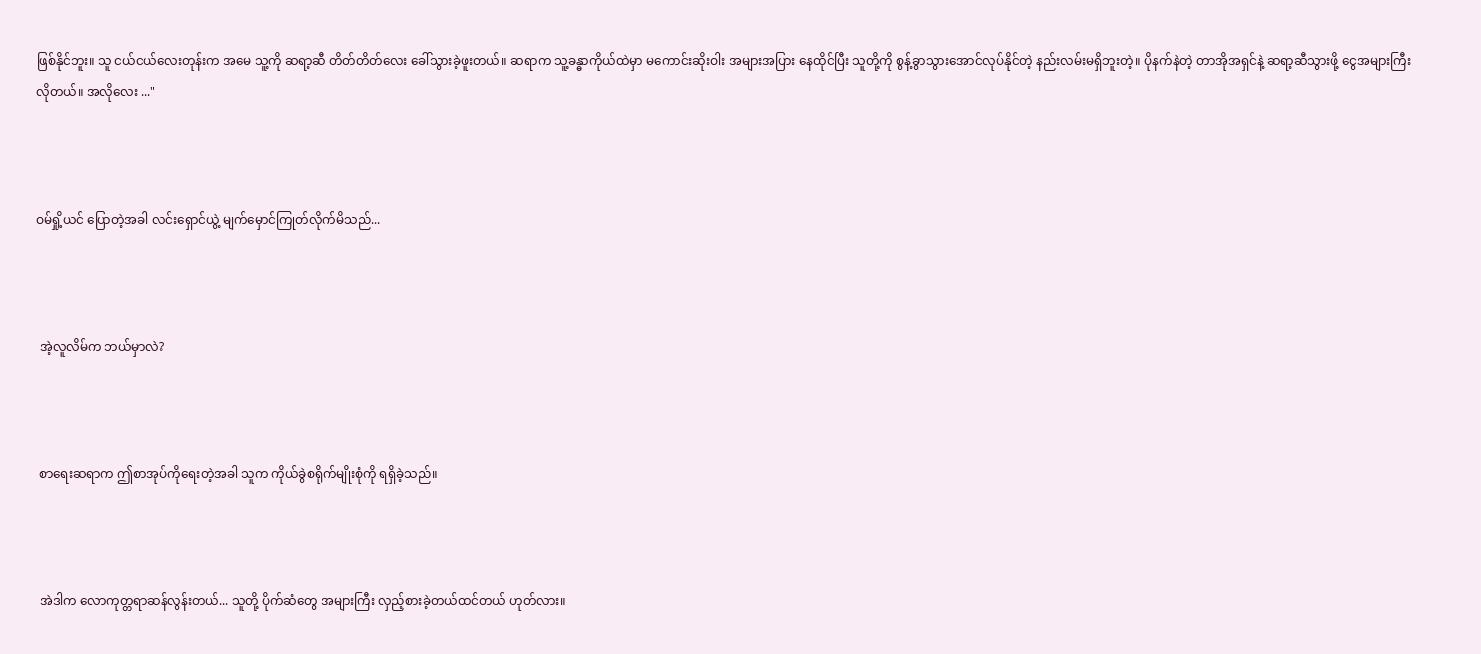ဖြစ်နိုင်ဘူး။ သူ ငယ်ငယ်လေးတုန်းက အမေ သူ့ကို ဆရာ့ဆီ တိတ်တိတ်လေး ခေါ်သွားခဲ့ဖူးတယ်။ ဆရာက သူ့ခန္ဓာကိုယ်ထဲမှာ မကောင်းဆိုးဝါး အများအပြား နေထိုင်ပြီး သူတို့ကို စွန့်ခွာသွားအောင်လုပ်နိုင်တဲ့ နည်းလမ်းမရှိဘူးတဲ့။ ပိုနက်နဲတဲ့ တာအိုအရှင်နဲ့ ဆရာ့ဆီသွားဖို့ ငွေအများကြီးလိုတယ်။ အလိုလေး ..."



ဝမ်ရှို့ယင် ပြောတဲ့အခါ လင်းရှောင်ယွဲ့ မျက်မှောင်ကြုတ်လိုက်မိသည်...



 အဲ့လူလိမ်က ဘယ်မှာလဲ?



 စာရေးဆရာက ဤစာအုပ်ကိုရေးတဲ့အခါ သူက ကိုယ်ခွဲစရိုက်မျိုးစုံကို ရရှိခဲ့သည်။



 အဲဒါက လောကုတ္တရာဆန်လွန်းတယ်... သူတို့ ပိုက်ဆံတွေ အများကြီး လှည့်စားခဲ့တယ်ထင်တယ် ဟုတ်လား။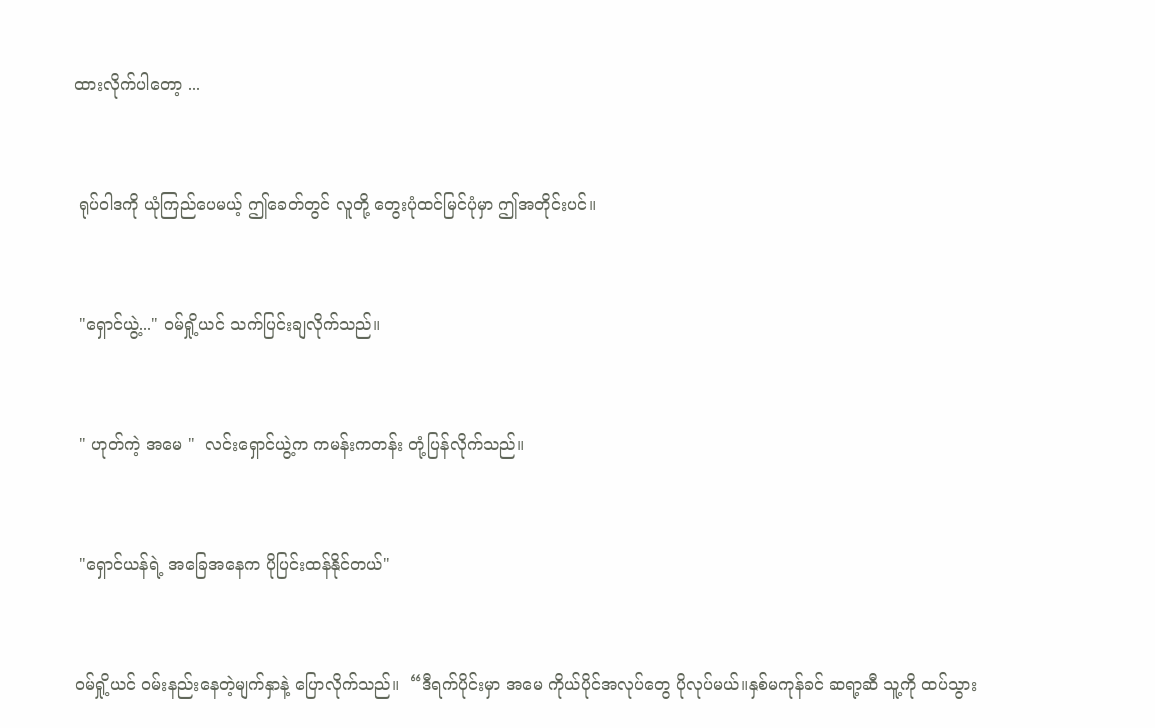ထားလိုက်ပါတော့ ...



 ရုပ်ဝါဒကို ယုံကြည်ပေမယ့် ဤခေတ်တွင် လူတို့ တွေးပုံထင်မြင်ပုံမှာ ဤအတိုင်းပင်။



 "ရှောင်ယွဲ့..." ဝမ်ရှို့ယင် သက်ပြင်းချလိုက်သည်။



 " ဟုတ်ကဲ့ အမေ "  လင်းရှောင်ယွဲ့က ကမန်းကတန်း တုံ့ပြန်လိုက်သည်။



 "ရှောင်ယန်ရဲ့ အခြေအနေက ပိုပြင်းထန်နိုင်တယ်"



ဝမ်ရှို့ယင် ဝမ်းနည်းနေတဲ့မျက်နှာနဲ့ ပြောလိုက်သည်။  “ဒီရက်ပိုင်းမှာ အမေ ကိုယ်ပိုင်အလုပ်တွေ ပိုလုပ်မယ်။နှစ်မကုန်ခင် ဆရာ့ဆီ သူ့ကို ထပ်သွား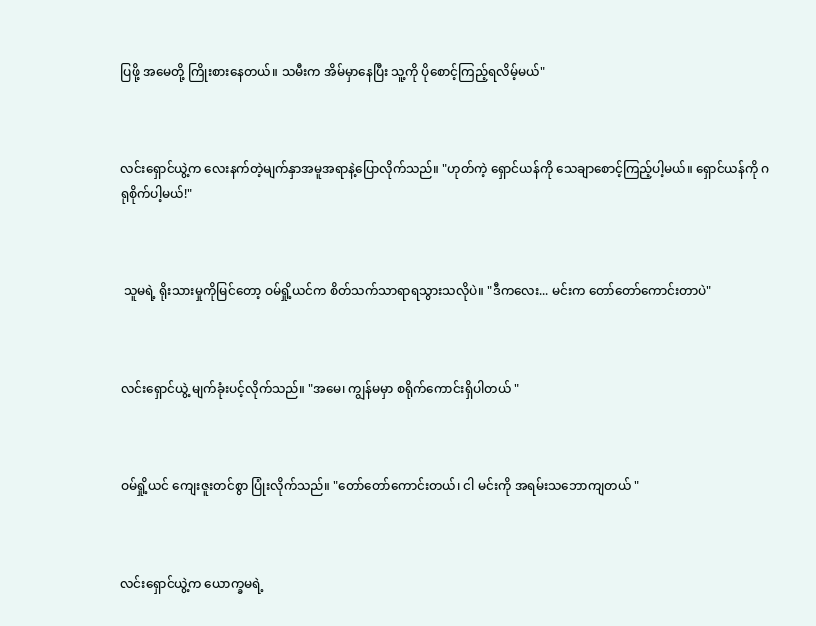ပြဖို့ အမေတို့ ကြိုးစားနေတယ်။ သမီးက အိမ်မှာနေပြီး သူ့ကို ပိုစောင့်ကြည့်ရလိမ့်မယ်"



လင်းရှောင်ယွဲ့က လေးနက်တဲ့မျက်နှာအမူအရာနဲ့ပြောလိုက်သည်။ "ဟုတ်ကဲ့ ရှောင်ယန်ကို သေချာစောင့်ကြည့်ပါ့မယ်။ ရှောင်ယန်ကို ဂရုစိုက်ပါ့မယ်!"



 သူမရဲ့ ရိုးသားမှုကိုမြင်တော့ ဝမ်ရှို့ယင်က စိတ်သက်သာရာရသွားသလိုပဲ။ "ဒီကလေး... မင်းက တော်တော်ကောင်းတာပဲ"



လင်းရှောင်ယွဲ့ မျက်ခုံးပင့်လိုက်သည်။ "အမေ၊ ကျွန်မမှာ စရိုက်ကောင်းရှိပါတယ် "



ဝမ်ရှို့ယင် ကျေးဇူးတင်စွာ ပြုံးလိုက်သည်။ "တော်တော်ကောင်းတယ်၊ ငါ မင်းကို အရမ်းသဘောကျတယ် "



လင်းရှောင်ယွဲ့က ယောက္ခမရဲ့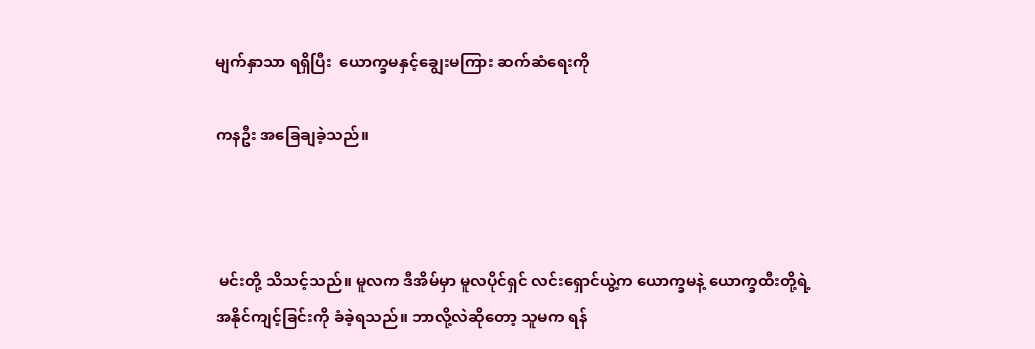မျက်နှာသာ ရရှိပြီး  ယောက္ခမနှင့်ချွေးမကြား ဆက်ဆံရေးကို

ကနဦး အခြေချခဲ့သည်။



 မင်းတို့ သိသင့်သည်။ မူလက ဒီအိမ်မှာ မူလပိုင်ရှင် လင်းရှောင်ယွဲ့က ယောက္ခမနဲ့ ယောက္ခထီးတို့ရဲ့ အနိုင်ကျင့်ခြင်းကို ခံခဲ့ရသည်။ ဘာလို့လဲဆိုတော့ သူမက ရန်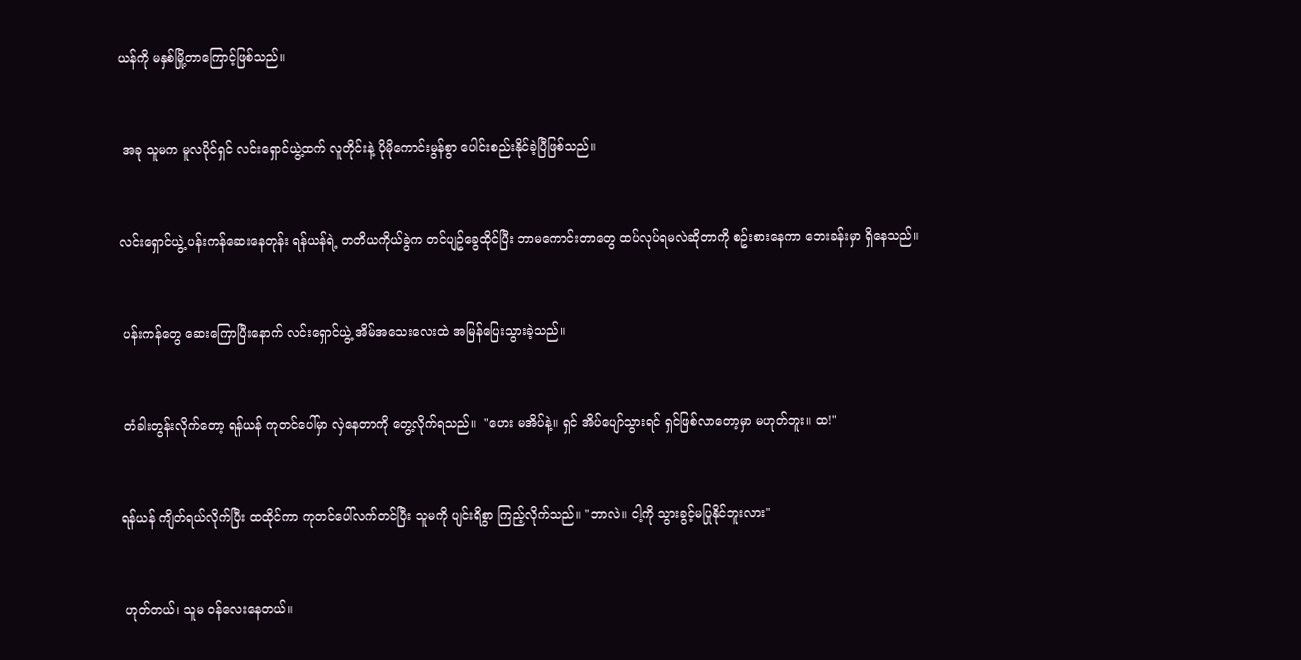ယန်ကို မနှစ်မြို့တာကြောင့်ဖြစ်သည်။



 အခု သူမက မူလပိုင်ရှင် လင်းရှောင်ယွဲ့ထက် လူတိုင်းနဲ့ ပိုမိုကောင်းမွန်စွာ ပေါင်းစည်းနိုင်ခဲ့ပြီဖြစ်သည်။



လင်းရှောင်ယွဲ့ ပန်းကန်ဆေးနေတုန်း ရန်ယန်ရဲ့ တတိယကိုယ်ခွဲက တင်ပျဥ်ခွေထိုင်ပြီး ဘာမကောင်းတာတွေ ထပ်လုပ်ရမလဲဆိုတာကို စဥ်းစားနေကာ ဘေးခန်းမှာ ရှိနေသည်။



 ပန်းကန်တွေ ဆေးကြောပြီးနောက် လင်းရှောင်ယွဲ့ အိမ်အသေးလေးထဲ အမြန်ပြေးသွားခဲ့သည်။



 တံခါးတွန်းလိုက်တော့ ရန်ယန် ကုတင်ပေါ်မှာ လှဲနေတာကို တွေ့လိုက်ရသည်။  "ဟေး မအိပ်နဲ့။ ရှင် အိပ်ပျော်သွားရင် ရှင်ဖြစ်လာတော့မှာ မဟုတ်ဘူး။ ထ!"



ရန်ယန် ကျိတ်ရယ်လိုက်ပြီး ထထိုင်ကာ ကုတင်ပေါ်လက်တင်ပြီး သူမကို ပျင်းရိစွာ ကြည့်လိုက်သည်။ "ဘာလဲ။ ငါ့ကို သွားခွင့်မပြုနိုင်ဘူးလား"



 ဟုတ်တယ်၊ သူမ ဝန်လေးနေတယ်။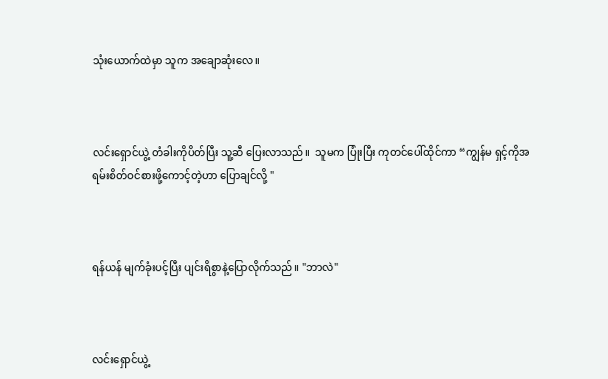သုံးယောက်ထဲမှာ သူက အချောဆုံးလေ။



လင်းရှောင်ယွဲ့ တံခါးကိုပိတ်ပြီး သူ့ဆီ ပြေးလာသည်။  သူမက ပြုံးပြီး ကုတင်ပေါ်ထိုင်ကာ “ကျွန်မ ရှင့်ကိုအရမ်းစိတ်ဝင်စားဖို့ကောင့်တဲ့ဟာ ပြောချင်လို့ "



ရန်ယန် မျက်ခုံးပင့်ပြီး ပျင်းရိစွာနဲ့ပြောလိုက်သည်။ "ဘာလဲ"



လင်းရှောင်ယွဲ့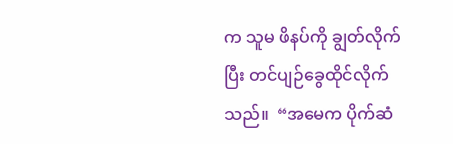က သူမ ဖိနပ်ကို ချွတ်လိုက်ပြီး တင်ပျဉ်ခွေထိုင်လိုက်သည်။  “အမေက ပိုက်ဆံ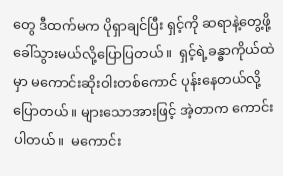တွေ ဒီထက်မက ပိုရှာချင်ပြီး ရှင့်ကို ဆရာနဲ့တွေ့ဖို့ ခေါ်သွားမယ်လို့ပြောပြတယ်။  ရှင့်ရဲ့ခန္ဓာကိုယ်ထဲမှာ မကောင်းဆိုးဝါးတစ်ကောင် ပုန်းနေတယ်လို့ ပြောတယ်။ များသောအားဖြင့် အဲ့တာက ကောင်းပါတယ်။  မကောင်း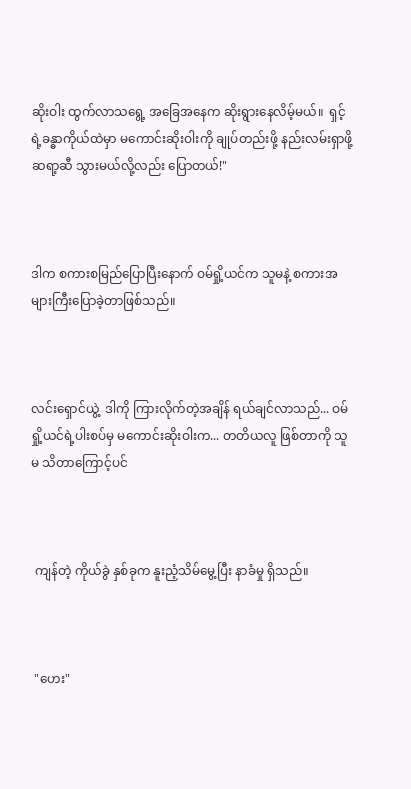ဆိုးဝါး ထွက်လာသရွေ့ အခြေအနေက ဆိုးရွားနေလိမ့်မယ်။  ရှင့်ရဲ့ခန္ဓာကိုယ်ထဲမှာ မကောင်းဆိုးဝါးကို ချုပ်တည်းဖို့ နည်းလမ်းရှာဖို့ ဆရာ့ဆီ သွားမယ်လို့လည်း ပြောတယ်!"



ဒါက စကားစမြည်ပြောပြီးနောက် ဝမ်ရှို့ယင်က သူမနဲ့ စကားအများကြီးပြောခဲ့တာဖြစ်သည်။



လင်းရှောင်ယွဲ့  ဒါကို ကြားလိုက်တဲ့အချိန် ရယ်ချင်လာသည်... ဝမ်ရှို့ယင်ရဲ့ပါးစပ်မှ မကောင်းဆိုးဝါးက... တတိယလူ ဖြစ်တာကို သူမ သိတာကြောင့်ပင်



 ကျန်တဲ့ ကိုယ်ခွဲ နှစ်ခုက နူးညံ့သိမ်မွေ့ပြီး နာခံမှု ရှိသည်။



 "ဟေး"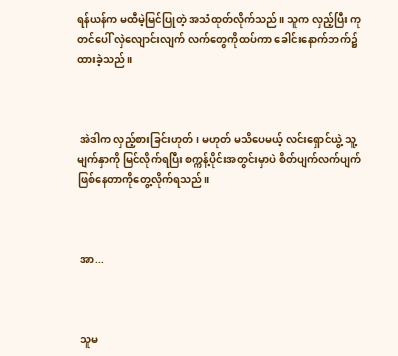ရန်ယန်က မထီမဲ့မြင်ပြုတဲ့ အသံထုတ်လိုက်သည်။ သူက လှည့်ပြီး ကုတင်ပေါ် လှဲလျောင်းလျက် လက်တွေကိုထပ်ကာ ခေါင်းနောက်ဘက်၌ ထားခဲ့သည်။



 အဲဒါက လှည့်စားခြင်းဟုတ်၊ မဟုတ် မသိပေမယ့် လင်းရှောင်ယွဲ့ သူ့မျက်နှာကို မြင်လိုက်ရပြီး စက္ကန့်ပိုင်းအတွင်းမှာပဲ စိတ်ပျက်လက်ပျက်ဖြစ်နေတာကိုတွေ့လိုက်ရသည်။



 အာ...



 သူမ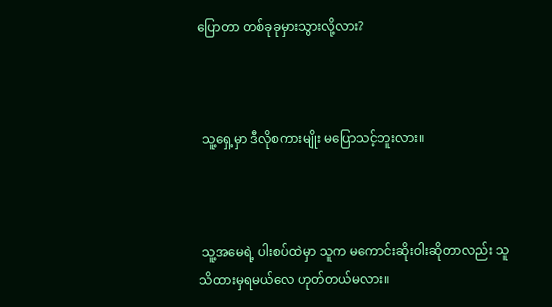ပြောတာ တစ်ခုခုမှားသွားလို့လား?



 သူ့ရှေ့မှာ ဒီလိုစကားမျိုး မပြောသင့်ဘူးလား။



 သူ့အမေရဲ့ ပါးစပ်ထဲမှာ သူက မကောင်းဆိုးဝါးဆိုတာလည်း သူ သိထားမှရမယ်လေ ဟုတ်တယ်မလား။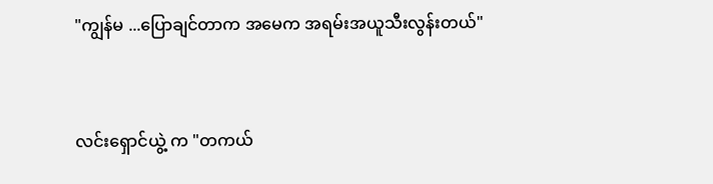"ကျွန်မ ...ပြောချင်တာက အမေက အရမ်းအယူသီးလွန်းတယ်"



လင်းရှောင်ယွဲ့ က "တကယ်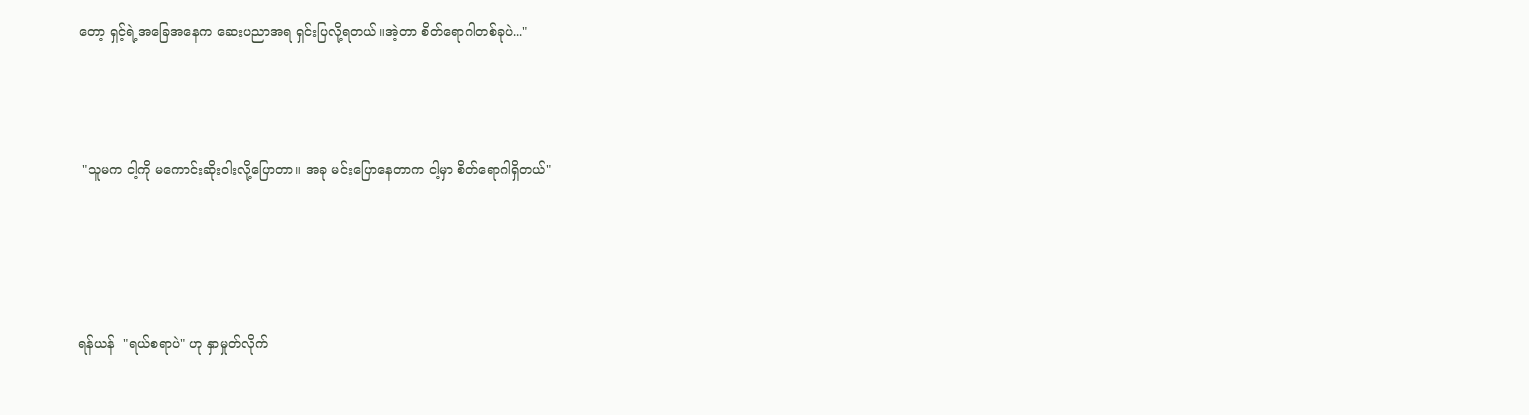တော့ ရှင့်ရဲ့အခြေအနေက ဆေးပညာအရ ရှင်းပြလို့ရတယ်။အဲ့တာ စိတ်ရောဂါတစ်ခုပဲ..."



 "သူမက ငါ့ကို မကောင်းဆိုးဝါးလို့ပြောတာ။ အခု မင်းပြောနေတာက ငါ့မှာ စိတ်ရောဂါရှိတယ်"




ရန်ယန်  "ရယ်စရာပဲ" ဟု နှာမှုတ်လိုက်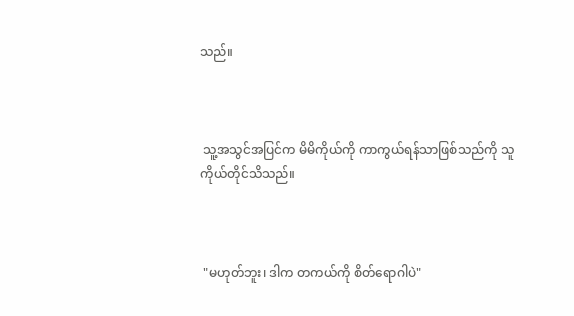သည်။



 သူ့အသွင်အပြင်က မိမိကိုယ်ကို ကာကွယ်ရန်သာဖြစ်သည်ကို သူကိုယ်တိုင်သိသည်။



 "မဟုတ်ဘူး၊ ဒါက တကယ်ကို စိတ်ရောဂါပဲ"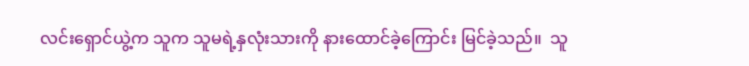လင်းရှောင်ယွဲ့က သူက သူမရဲ့နှလုံးသားကို နားထောင်ခဲ့ကြောင်း မြင်ခဲ့သည်။  သူ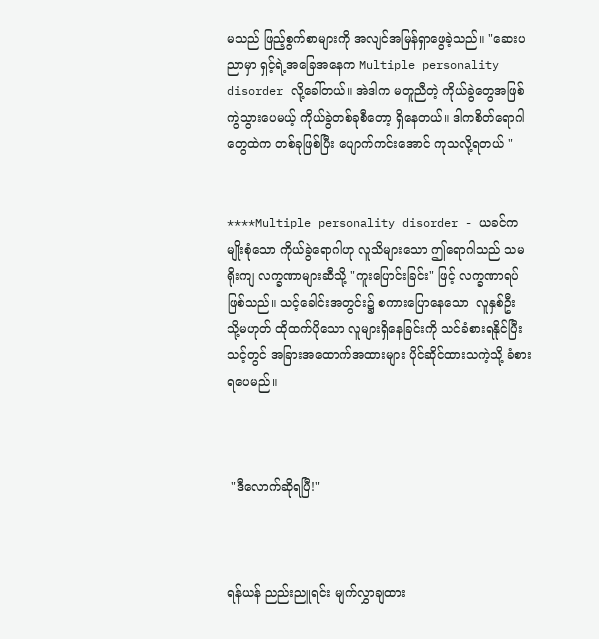မသည် ဖြည့်စွက်စာများကို အလျင်အမြန်ရှာဖွေခဲ့သည်။ "ဆေးပညာမှာ ရှင့်ရဲ့အခြေအနေက Multiple personality disorder လို့ခေါ်တယ်။ အဲဒါက မတူညီတဲ့ ကိုယ်ခွဲတွေအဖြစ် ကွဲသွားပေမယ့် ကိုယ်ခွဲတစ်ခုစီတော့ ရှိနေတယ်။ ဒါကစိတ်ရောဂါတွေထဲက တစ်ခုဖြစ်ပြီး ပျောက်ကင်းအောင် ကုသလို့ရတယ် "


****Multiple personality disorder - ယခင်က မျိုးစုံသော ကိုယ်ခွဲရောဂါဟု လူသိများသော ဤရောဂါသည် သမရိုးကျ လက္ခဏာများဆီသို့ "ကူးပြောင်းခြင်း" ဖြင့် လက္ခဏာရပ် ဖြစ်သည်။ သင့်ခေါင်းအတွင်း၌ စကားပြောနေသော  လူနှစ်ဦး သို့မဟုတ် ထိုထက်ပိုသော လူများရှိနေခြင်းကို သင်ခံစားရနိုင်ပြီး သင့်တွင် အခြားအထောက်အထားများ ပိုင်ဆိုင်ထားသကဲ့သို့ ခံစားရပေမည်။



 "ဒီလောက်ဆိုရပြီ!"



ရန်ယန် ညည်းညူရင်း မျက်လွှာချထား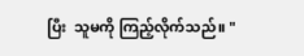ပြီး  သူမကို ကြည့်လိုက်သည်။ "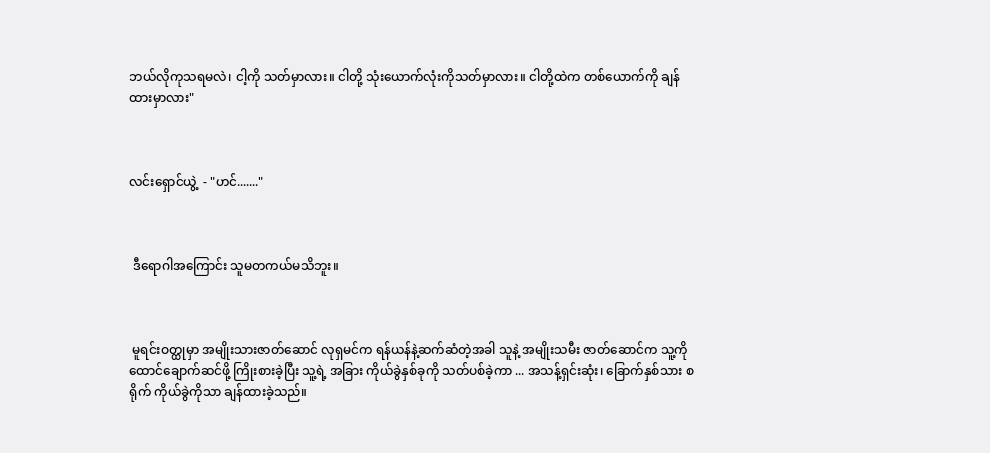ဘယ်လိုကုသရမလဲ၊ ငါ့ကို သတ်မှာလား။ ငါတို့ သုံးယောက်လုံးကိုသတ်မှာလား။ ငါတို့ထဲက တစ်ယောက်ကို ချန်ထားမှာလား"



လင်းရှောင်ယွဲ့  - "ဟင်......."



 ဒီရောဂါအကြောင်း သူမတကယ်မသိဘူး။



 မူရင်းဝတ္ထုမှာ အမျိုးသားဇာတ်ဆောင် လုရှမင်က ရန်ယန်နဲ့ဆက်ဆံတဲ့အခါ သူနဲ့ အမျိုးသမီး ဇာတ်ဆောင်က သူ့ကို ထောင်ချောက်ဆင်ဖို့ ကြိုးစားခဲ့ပြီး သူ့ရဲ့ အခြား ကိုယ်ခွဲနှစ်ခုကို သတ်ပစ်ခဲ့ကာ ... အသန့်ရှင်းဆုံး၊ ခြောက်နှစ်သား စရိုက် ကိုယ်ခွဲကိုသာ ချန်ထားခဲ့သည်။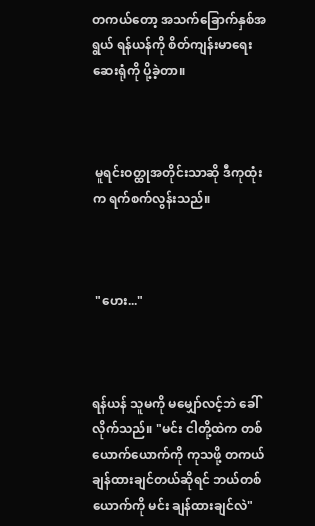တကယ်တော့ အသက်ခြောက်နှစ်အရွယ် ရန်ယန်ကို စိတ်ကျန်းမာရေးဆေးရုံကို ပို့ခဲ့တာ။



 မူရင်းဝတ္ထုအတိုင်းသာဆို ဒီကုထုံးက ရက်စက်လွန်းသည်။



 "ဟေး..."



ရန်ယန် သူမကို မမျှော်လင့်ဘဲ ခေါ်လိုက်သည်။ "မင်း ငါတို့ထဲက တစ်ယောက်ယောက်ကို ကုသဖို့ တကယ်ချန်ထားချင်တယ်ဆိုရင် ဘယ်တစ်ယောက်ကို မင်း ချန်ထားချင်လဲ"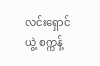လင်းရှောင်ယွဲ့ စက္ကန့်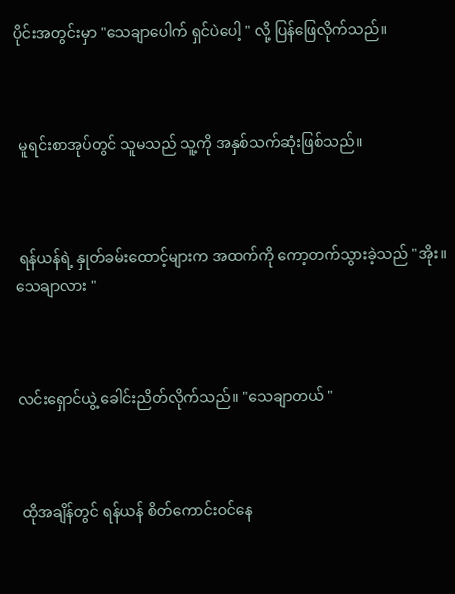ပိုင်းအတွင်းမှာ "သေချာပေါက် ရှင်ပဲပေါ့ " လို့ ပြန်ဖြေလိုက်သည်။



 မူရင်းစာအုပ်တွင် သူမသည် သူ့ကို အနှစ်သက်ဆုံးဖြစ်သည်။



 ရန်ယန်ရဲ့ နှုတ်ခမ်းထောင့်များက အထက်ကို ကော့တက်သွားခဲ့သည် "အိုး။ သေချာလား "



လင်းရှောင်ယွဲ့ ခေါင်းညိတ်လိုက်သည်။ "သေချာတယ် "



 ထိုအချိန်တွင် ရန်ယန် စိတ်ကောင်းဝင်နေ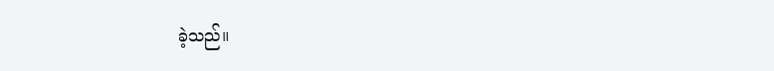ခဲ့သည်။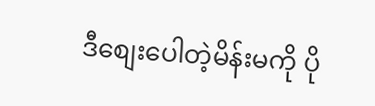ဒီစျေးပေါတဲ့မိန်းမကို ပို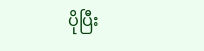ပိုပြီး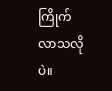ကြိုက်လာသလိုပဲ။